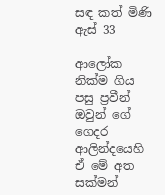සඳ කත් මිණි ඇස් 33

ආලෝක නික්ම ගිය පසු ප්‍රවීන් ඔවුන් ගේ ගෙදර ආලින්දයෙහි ඒ මේ අත සක්මන්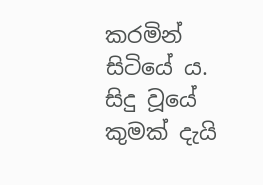කරමින් සිටියේ ය. සිදු වූයේ කුමක් දැයි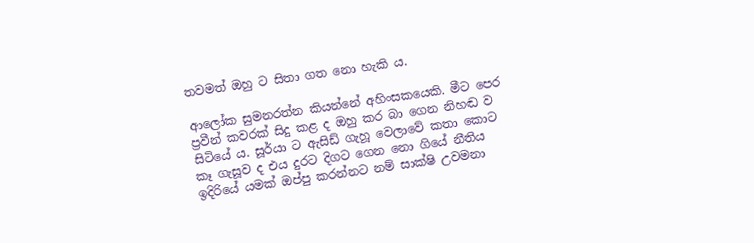තවමත් ඔහු ට සිතා ගත නො හැකි ය.

ආලෝක සුමනරත්න කියන්නේ අහිංසකයෙකි. මීට පෙර ප්‍රවීන් කවරක් සිදු කළ ද ඔහු කර බා ගෙන නිහඬ ව සිටියේ ය. සූර්යා ට ඇසිඩ් ගැහූ වෙලාවේ කතා කොට කෑ ගැසූව ද එය දුරට දිගට ගෙන නො ගියේ නීතිය ඉදිරියේ යමක් ඔප්පු කරන්නට නම් සාක්ෂි උවමනා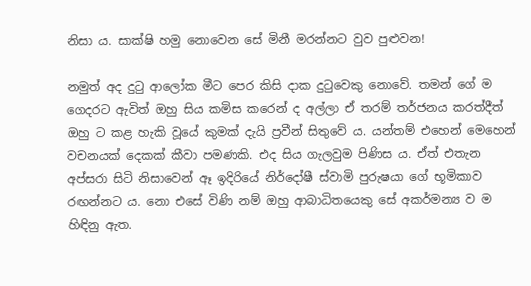නිසා ය. සාක්ෂි හමු නොවෙන සේ මිනී මරන්නට වුව පුළුවන!

නමුත් අද දුටු ආලෝක මීට පෙර කිසි දාක දුටුවෙකු නොවේ. තමන් ගේ ම ගෙදරට ඇවිත් ඔහු සිය කමිස කරෙන් ද අල්ලා ඒ තරම් තර්ජනය කරත්දීත් ඔහු ට කළ හැකි වූයේ කුමක් දැයි ප්‍රවීන් සිතුවේ ය. යන්තම් එහෙන් මෙහෙන් වචනයක් දෙකක් කීවා පමණකි. එද සිය ගැලවුම පිණිස ය. ඒත් එතැන අප්සරා සිටි නිසාවෙන් ඈ ඉදිරියේ නිර්දෝෂී ස්වාමි පුරුෂයා ගේ භූමිකාව රඟන්නට ය. නො එසේ විණි නම් ඔහු ආබාධිතයෙකු සේ අකර්මන්‍ය ව ම හිඳිනු ඇත.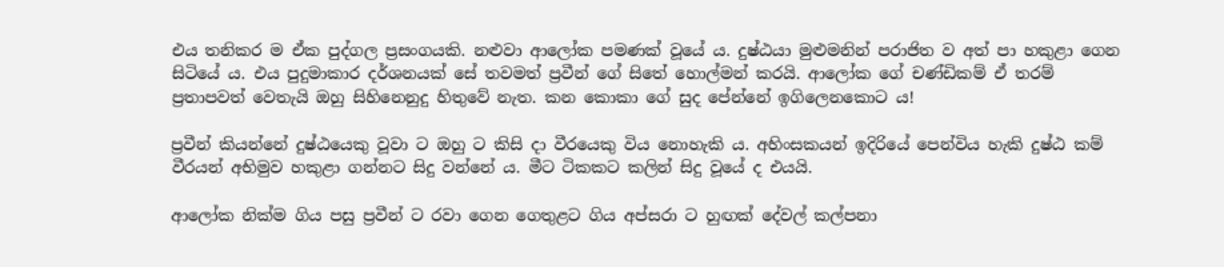එය තනිකර ම ඒක පුද්ගල ප්‍රසංගයකි. නළුවා ආලෝක පමණක් වූයේ ය. දුෂ්ඨයා මුළුමනින් පරාජිත ව අත් පා හකුළා ගෙන සිටියේ ය. එය පුදුමාකාර දර්ශනයක් සේ තවමත් ප්‍රවීන් ගේ සිතේ හොල්මන් කරයි. ආලෝක ගේ චණ්ඩිකම් ඒ තරම් ප්‍රතාපවත් වෙතැයි ඔහු සිහිනෙනුදු හිතුවේ නැත. කන කොකා ගේ සුද පේන්නේ ඉගිලෙනකොට ය!

ප්‍රවීන් කියන්නේ දුෂ්ඨයෙකු වූවා ට ඔහු ට කිසි දා වීරයෙකු විය නොහැකි ය. අහිංසකයන් ඉදිරියේ පෙන්විය හැකි දුෂ්ඨ කම් වීරයන් අභිමුව හකුළා ගන්නට සිදු වන්නේ ය. මීට ටිකකට කලින් සිදු වූයේ ද එයයි.

ආලෝක නික්ම ගිය පසු ප්‍රවීන් ට රවා ගෙන ගෙතුළට ගිය අප්සරා ට හුඟක් දේවල් කල්පනා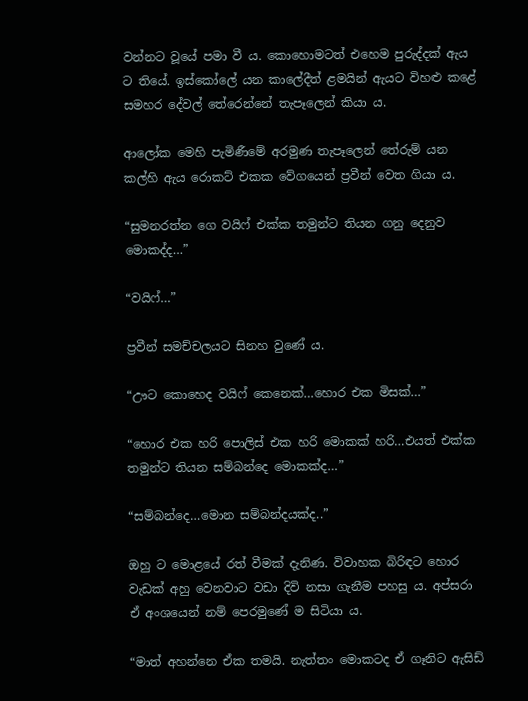වන්නට වූයේ පමා වී ය. කොහොමටත් එහෙම පුරුද්දක් ඇය ට තියේ. ඉස්කෝලේ යන කාලේදීත් ළමයින් ඇයට විහළු කළේ සමහර දේවල් තේරෙන්නේ තැපෑලෙන් කියා ය.

ආලෝක මෙහි පැමිණීමේ අරමුණ තැපෑලෙන් තේරුම් යන කල්හි ඇය රොකට් එකක වේගයෙන් ප්‍රවීන් වෙත ගියා ය.

“සුමනරත්න ගෙ වයිෆ් එක්ක තමුන්ට තියන ගනු දෙනුව මොකද්ද…”

“වයිෆ්…”

ප්‍රවීන් සමච්චලයට සිනහ වුණේ ය.

“ඌට කොහෙද වයිෆ් කෙනෙක්…හොර එක මිසක්…”

“හොර එක හරි පොලිස් එක හරි මොකක් හරි…එයත් එක්ක තමුන්ට තියන සම්බන්දෙ මොකක්ද…”

“සම්බන්දෙ…මොන සම්බන්දයක්ද..”

ඔහු ට මොළයේ රත් වීමක් දැනිණ. විවාහක බිරිඳට හොර වැඩක් අහු වෙනවාට වඩා දිවි නසා ගැනීම පහසු ය. අප්සරා ඒ අංශයෙන් නම් පෙරමුණේ ම සිටියා ය.

“මාත් අහන්නෙ ඒක තමයි. නැත්තං මොකටද ඒ ගෑනිට ඇසිඩ්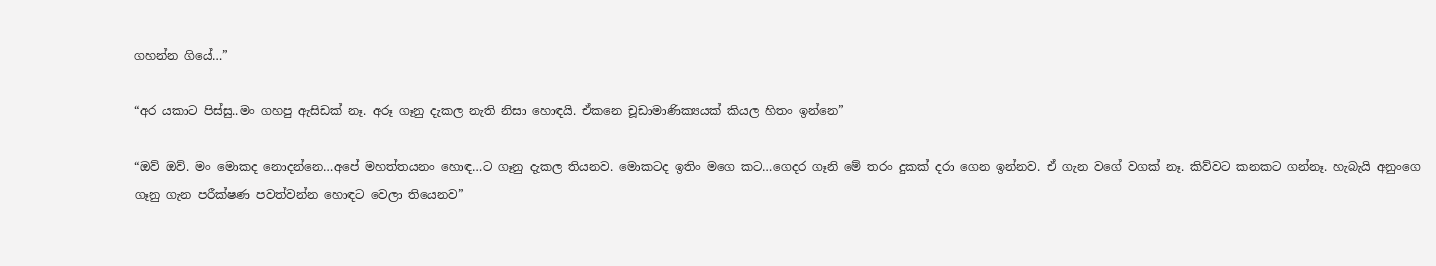ගහන්න ගියේ…”

“අර යකාට පිස්සු..මං ගහපු ඇසිඩක් නෑ. අරූ ගෑනු දැකල නැති නිසා හොඳයි. ඒකනෙ චූඩාමාණික්‍යයක් කියල හිතං ඉන්නෙ”

“ඔව් ඔව්. මං මොකද නොදන්නෙ…අපේ මහත්තයනං හොඳ…ට ගෑනු දැකල තියනව. මොකටද ඉතිං මගෙ කට…ගෙදර ගෑනි මේ තරං දුකක් දරා ගෙන ඉන්නව. ඒ ගැන වගේ වගක් නෑ. කිව්වට කනකට ගන්නෑ. හැබැයි අනුංගෙ ගෑනු ගැන පරීක්ෂණ පවත්වන්න හොඳට වෙලා තියෙනව”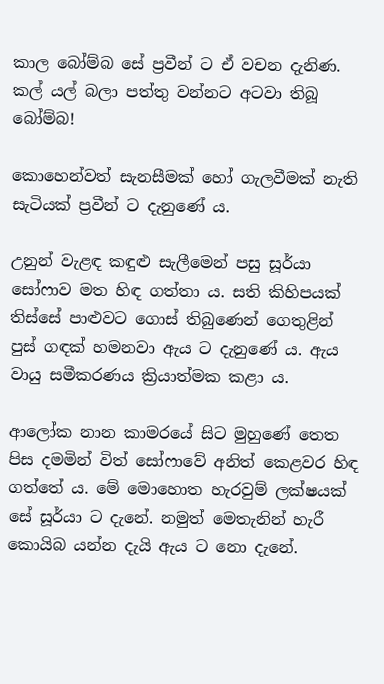කාල බෝම්බ සේ ප්‍රවීන් ට ඒ වචන දැනිණ. කල් යල් බලා පත්තු වන්නට අටවා තිබූ බෝම්බ!

කොහෙන්වත් සැනසීමක් හෝ ගැලවීමක් නැති සැටියක් ප්‍රවීන් ට දැනුණේ ය.

උනුන් වැළඳ කඳුළු සැලීමෙන් පසු සූර්යා සෝෆාව මත හිඳ ගත්තා ය. සති කිහිපයක් තිස්සේ පාළුවට ගොස් තිබුණෙන් ගෙතුළින් පුස් ගඳක් හමනවා ඇය ට දැනුණේ ය. ඇය වායු සමීකරණය ක්‍රියාත්මක කළා ය.

ආලෝක නාන කාමරයේ සිට මුහුණේ තෙත පිස දමමින් විත් සෝෆාවේ අනිත් කෙළවර හිඳ ගත්තේ ය. මේ මොහොත හැරවුම් ලක්ෂයක් සේ සූර්යා ට දැනේ. නමුත් මෙතැනින් හැරී කොයිබ යන්න දැයි ඇය ට නො දැනේ.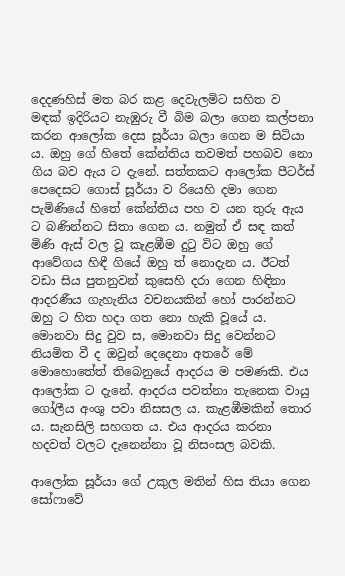දෙදණහිස් මත බර කළ දෙවැලමිට සහිත ව මඳක් ඉදිරියට නැඹුරු වී බිම බලා ගෙන කල්පනා කරන ආලෝක දෙස සූර්යා බලා ගෙන ම සිටියා ය. ඔහු ගේ හිතේ කේන්තිය තවමත් පහබව නො ගිය බව ඇය ට දැනේ. සත්තකට ආලෝක පීටර්ස් පෙදෙසට ගොස් සූර්යා ව රියෙහි දමා ගෙන පැමිණියේ හිතේ කේන්තිය පහ ව යන තුරු ඇය ට බණින්නට සිතා ගෙන ය. නමුත් ඒ සඳ කත් මිණි ඇස් වල වූ කැළඹීම දුටු විට ඔහු ගේ ආවේගය හිඳී ගියේ ඔහු ත් නොදැන ය. ඊටත් වඩා සිය පුතනුවන් කුසෙහි දරා ගෙන හිඳිනා ආදරණීය ගැහැනිය වචනයකින් හෝ පාරන්නට ඔහු ට හිත හදා ගත නො හැකි වූයේ ය. මොනවා සිදු වුව ස, මොනවා සිදු වෙන්නට නියමිත වී ද ඔවුන් දෙදෙනා අතරේ මේ මොහොතේත් තිබෙනුයේ ආදරය ම පමණකි. එය ආලෝක ට දැනේ. ආදරය පවත්නා තැනෙක වායු ගෝලීය අංශු පවා නිසසල ය. කැළඹීමකින් තොර ය. සැනසිලි සහගත ය. එය ආදරය කරනා හදවත් වලට දැනෙන්නා වූ නිසංසල බවකි.

ආලෝක සූර්යා ගේ උකුල මතින් හිස තියා ගෙන සෝෆාවේ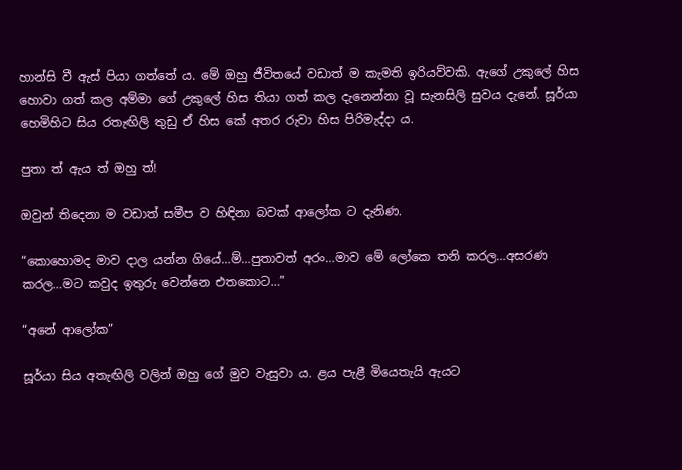හාන්සි වී ඇස් පියා ගත්තේ ය. මේ ඔහු ජීවිතයේ වඩාත් ම කැමති ඉරියව්වකි. ඇගේ උකුලේ හිස හොවා ගත් කල අම්මා ගේ උකුලේ හිස තියා ගත් කල දැනෙන්නා වූ සැනසිලි සුවය දැනේ. සූර්යා හෙමිහිට සිය රතැඟිලි තුඩු ඒ හිස කේ අතර රුවා හිස පිරිමැද්දා ය.

පුතා ත් ඇය ත් ඔහු ත්!

ඔවුන් තිදෙනා ම වඩාත් සමීප ව හිඳිනා බවක් ආලෝක ට දැනිණ.

“කොහොමද මාව දාල යන්න ගියේ…ම්…පුතාවත් අරං…මාව මේ ලෝකෙ තනි කරල…අසරණ කරල…මට කවුද ඉතුරු වෙන්නෙ එතකොට…”

“අනේ ආලෝක”

සූර්යා සිය අතැඟිලි වලින් ඔහු ගේ මුව වැසුවා ය. ළය පැළී මියෙතැයි ඇයට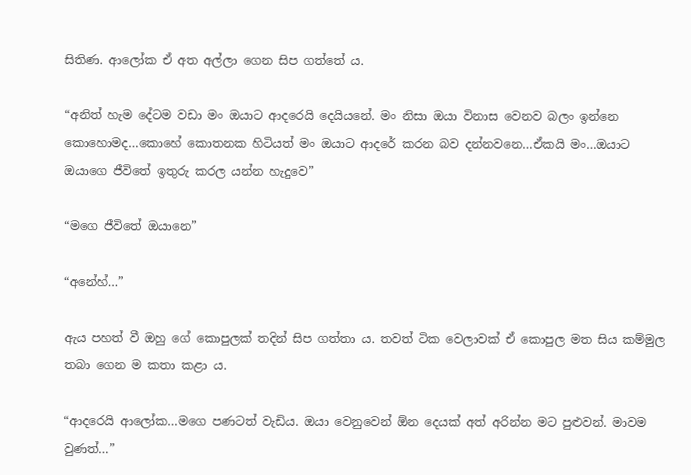සිතිණ. ආලෝක ඒ අත අල්ලා ගෙන සිප ගත්තේ ය.

“අනිත් හැම දේටම වඩා මං ඔයාට ආදරෙයි දෙයියනේ. මං නිසා ඔයා විනාස වෙනව බලං ඉන්නෙ කොහොමද…කොහේ කොතනක හිටියත් මං ඔයාට ආදරේ කරන බව දන්නවනෙ…ඒකයි මං…ඔයාට ඔයාගෙ ජීවිතේ ඉතුරු කරල යන්න හැදුවෙ”

“මගෙ ජීවිතේ ඔයානෙ”

“අනේහ්…”

ඇය පහත් වී ඔහු ගේ කොපුලක් තදින් සිප ගත්තා ය. තවත් ටික වෙලාවක් ඒ කොපුල මත සිය කම්මුල තබා ගෙන ම කතා කළා ය.

“ආදරෙයි ආලෝක…මගෙ පණටත් වැඩිය. ඔයා වෙනුවෙන් ඕන දෙයක් අත් අරින්න මට පුළුවන්. මාවම වුණත්…”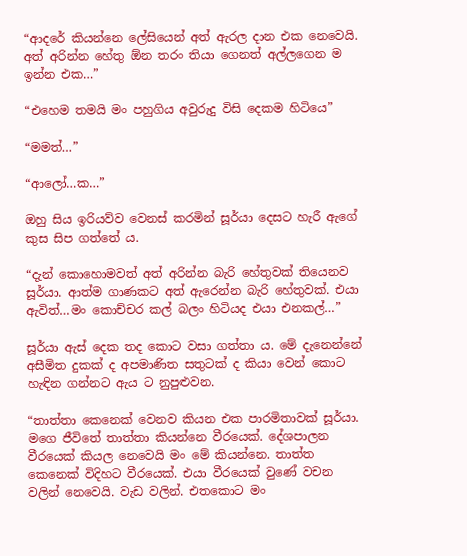“ආදරේ කියන්නෙ ලේසියෙන් අත් ඇරල දාන එක නෙවෙයි. අත් අරින්න හේතු ඕන තරං තියා ගෙනත් අල්ලගෙන ම ඉන්න එක…”

“එහෙම තමයි මං පහුගිය අවුරුදු විසි දෙකම හිටියෙ”

“මමත්…”

“ආලෝ…ක…”

ඔහු සිය ඉරියව්ව වෙනස් කරමින් සූර්යා දෙසට හැරී ඇගේ කුස සිප ගත්තේ ය.

“දැන් කොහොමවත් අත් අරින්න බැරි හේතුවක් තියෙනව සූර්යා. ආත්ම ගාණකට අත් ඇරෙන්න බැරි හේතුවක්. එයා ඇවිත්…මං කොච්චර කල් බලං හිටියද එයා එනකල්…”

සූර්යා ඇස් දෙක තද කොට වසා ගත්තා ය. මේ දැනෙන්නේ අසීමිත දුකක් ද අපමාණිත සතුටක් ද කියා වෙන් කොට හැඳින ගන්නට ඇය ට නුපුළුවන.

“තාත්තා කෙනෙක් වෙනව කියන එක පාරමිතාවක් සූර්යා. මගෙ ජීවිතේ තාත්තා කියන්නෙ වීරයෙක්. දේශපාලන වීරයෙක් කියල නෙවෙයි මං මේ කියන්නෙ. තාත්ත කෙනෙක් විදිහට වීරයෙක්. එයා වීරයෙක් වුණේ වචන වලින් නෙවෙයි. වැඩ වලින්. එතකොට මං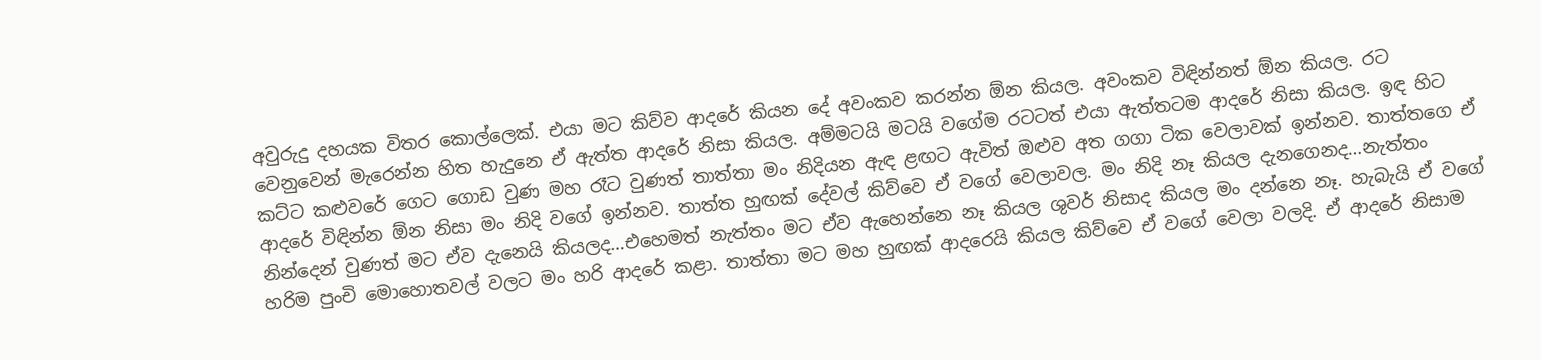අවුරුදු දහයක විතර කොල්ලෙක්. එයා මට කිව්ව ආදරේ කියන දේ අවංකව කරන්න ඕන කියල. අවංකව විඳින්නත් ඕන කියල. රට වෙනුවෙන් මැරෙන්න හිත හැදුනෙ ඒ ඇත්ත ආදරේ නිසා කියල. අම්මටයි මටයි වගේම රටටත් එයා ඇත්තටම ආදරේ නිසා කියල. ඉඳ හිට කට්ට කළුවරේ ගෙට ගොඩ වුණ මහ රෑට වුණත් තාත්තා මං නිදියන ඇඳ ළඟට ඇවිත් ඔළුව අත ගගා ටික වෙලාවක් ඉන්නව. තාත්තගෙ ඒ ආදරේ විඳින්න ඕන නිසා මං නිදි වගේ ඉන්නව. තාත්ත හුඟක් දේවල් කිව්වෙ ඒ වගේ වෙලාවල. මං නිදි නෑ කියල දැනගෙනද…නැත්තං නින්දෙන් වුණත් මට ඒව දැනෙයි කියලද…එහෙමත් නැත්තං මට ඒව ඇහෙන්නෙ නෑ කියල ශුවර් නිසාද කියල මං දන්නෙ නෑ. හැබැයි ඒ වගේ හරිම පුංචි මොහොතවල් වලට මං හරි ආදරේ කළා. තාත්තා මට මහ හුඟක් ආදරෙයි කියල කිව්වෙ ඒ වගේ වෙලා වලදි. ඒ ආදරේ නිසාම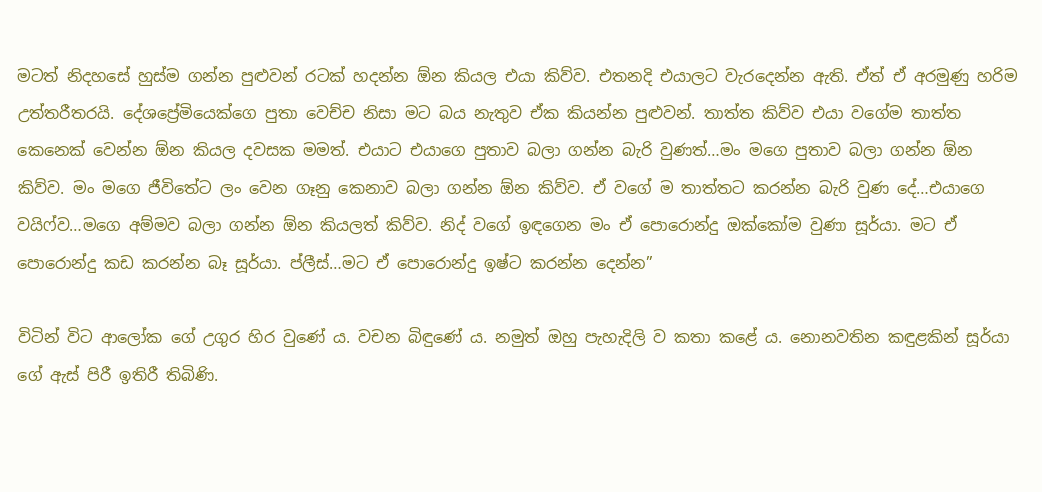මටත් නිදහසේ හුස්ම ගන්න පුළුවන් රටක් හදන්න ඕන කියල එයා කිව්ව. එතනදි එයාලට වැරදෙන්න ඇති. ඒත් ඒ අරමුණු හරිම උත්තරීතරයි. දේශප්‍රේමියෙක්ගෙ පුතා වෙච්ච නිසා මට බය නැතුව ඒක කියන්න පුළුවන්. තාත්ත කිව්ව එයා වගේම තාත්ත කෙනෙක් වෙන්න ඕන කියල දවසක මමත්. එයාට එයාගෙ පුතාව බලා ගන්න බැරි වුණත්…මං මගෙ පුතාව බලා ගන්න ඕන කිව්ව. මං මගෙ ජීවිතේට ලං වෙන ගෑනු කෙනාව බලා ගන්න ඕන කිව්ව. ඒ වගේ ම තාත්තට කරන්න බැරි වුණ දේ…එයාගෙ වයිෆ්ව…මගෙ අම්මව බලා ගන්න ඕන කියලත් කිව්ව. නිද් වගේ ඉඳගෙන මං ඒ පොරොන්දු ඔක්කෝම වුණා සූර්යා. මට ඒ පොරොන්දු කඩ කරන්න බෑ සූර්යා. ප්ලීස්…මට ඒ පොරොන්දු ඉෂ්ට කරන්න දෙන්න”

විටින් විට ආලෝක ගේ උගුර හිර වුණේ ය. වචන බිඳුණේ ය. නමුත් ඔහු පැහැදිලි ව කතා කළේ ය. නොනවතින කඳුළකින් සූර්යා ගේ ඇස් පිරී ඉතිරී තිබිණි.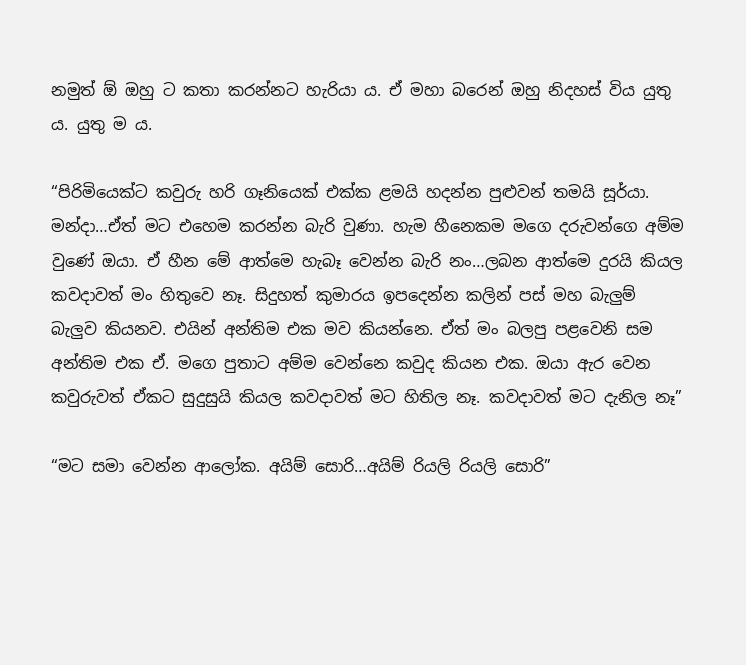නමුත් ඕ ඔහු ට කතා කරන්නට හැරියා ය. ඒ මහා බරෙන් ඔහු නිදහස් විය යුතු ය. යුතු ම ය.

“පිරිමියෙක්ට කවුරු හරි ගෑනියෙක් එක්ක ළමයි හදන්න පුළුවන් තමයි සූර්යා. මන්දා…ඒත් මට එහෙම කරන්න බැරි වුණා. හැම හීනෙකම මගෙ දරුවන්ගෙ අම්ම වුණේ ඔයා. ඒ හීන මේ ආත්මෙ හැබෑ වෙන්න බැරි නං…ලබන ආත්මෙ දුරයි කියල කවදාවත් මං හිතුවෙ නෑ. සිදුහත් කුමාරය ඉපදෙන්න කලින් පස් මහ බැලුම් බැලුව කියනව. එයින් අන්තිම එක මව කියන්නෙ. ඒත් මං බලපු පළවෙනි සම අන්තිම එක ඒ. මගෙ පුතාට අම්ම වෙන්නෙ කවුද කියන එක. ඔයා ඇර වෙන කවුරුවත් ඒකට සුදුසුයි කියල කවදාවත් මට හිතිල නෑ. කවදාවත් මට දැනිල නෑ”

“මට සමා වෙන්න ආලෝක. අයිම් සොරි…අයිම් රියලි රියලි සොරි”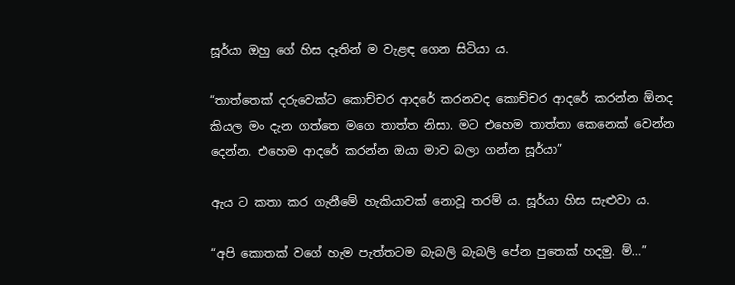සූර්යා ඔහු ගේ හිස දෑතින් ම වැළඳ ගෙන සිටියා ය.

“තාත්තෙක් දරුවෙක්ට කොච්චර ආදරේ කරනවද කොච්චර ආදරේ කරන්න ඕනද කියල මං දැන ගත්තෙ මගෙ තාත්ත නිසා. මට එහෙම තාත්තා කෙනෙක් වෙන්න දෙන්න. එහෙම ආදරේ කරන්න ඔයා මාව බලා ගන්න සූර්යා”

ඇය ට කතා කර ගැනීමේ හැකියාවක් නොවූ තරම් ය. සූර්යා හිස සැළුවා ය.

“අපි කොතක් වගේ හැම පැත්තටම බැබලි බැබලි පේන පුතෙක් හදමු. ම්…”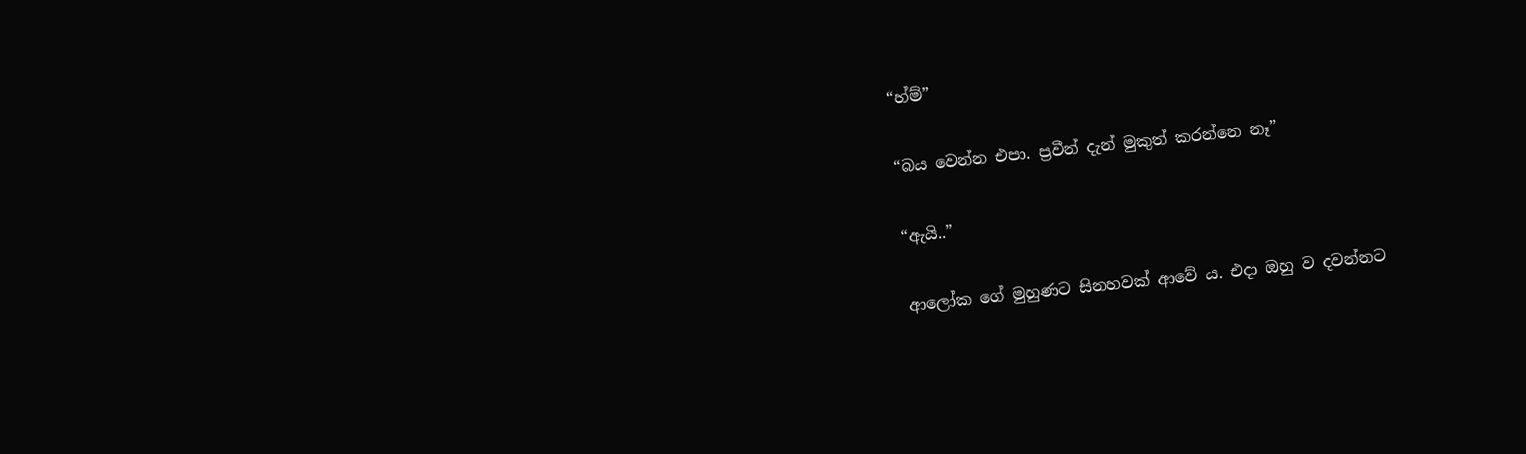“හ්ම්”

“බය වෙන්න එපා. ප්‍රවීන් දැන් මුකුත් කරන්නෙ නෑ”

“ඇයි..”

ආලෝක ගේ මුහුණට සිනහවක් ආවේ ය. එදා ඔහු ව දවන්නට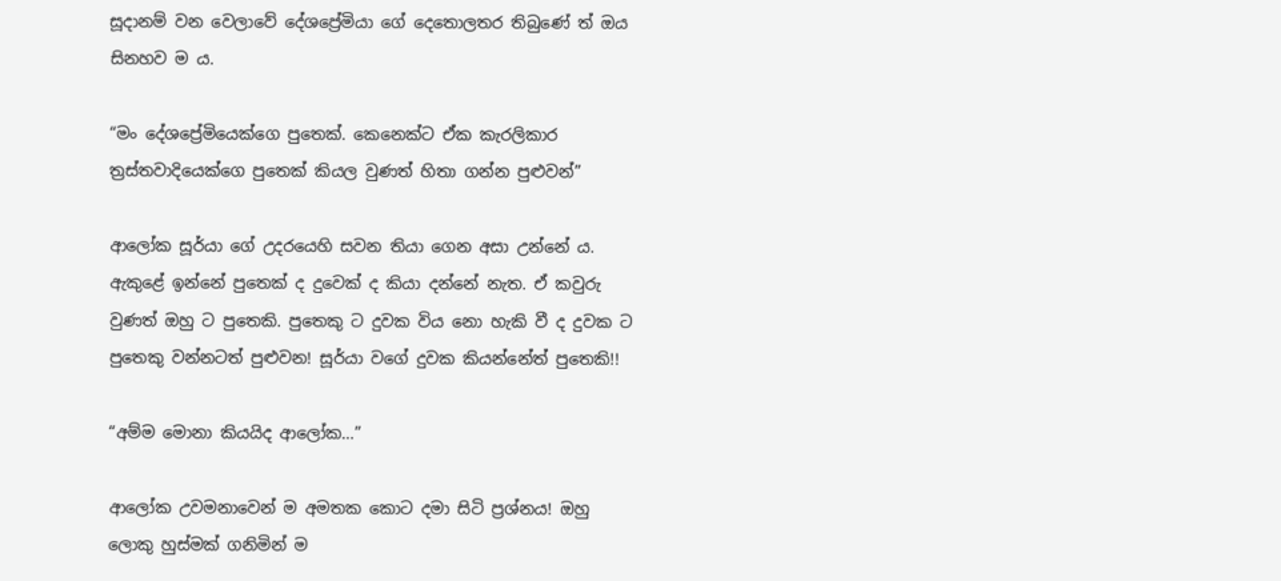සූදානම් වන වෙලාවේ දේශප්‍රේමියා ගේ දෙතොලතර තිබුණේ ත් ඔය සිනහව ම ය.

“මං දේශප්‍රේමියෙක්ගෙ පුතෙක්. කෙනෙක්ට ඒක කැරලිකාර ත්‍රස්තවාදියෙක්ගෙ පුතෙක් කියල වුණත් හිතා ගන්න පුළුවන්”

ආලෝක සූර්යා ගේ උදරයෙහි සවන තියා ගෙන අසා උන්නේ ය. ඇකුළේ ඉන්නේ පුතෙක් ද දුවෙක් ද කියා දන්නේ නැත. ඒ කවුරු වුණත් ඔහු ට පුතෙකි. පුතෙකු ට දුවක විය නො හැකි වී ද දුවක ට පුතෙකු වන්නටත් පුළුවන! සූර්යා වගේ දුවක කියන්නේත් පුතෙකි!!

“අම්ම මොනා කියයිද ආලෝක…”

ආලෝක උවමනාවෙන් ම අමතක කොට දමා සිටි ප්‍රශ්නය! ඔහු ලොකු හුස්මක් ගනිමින් ම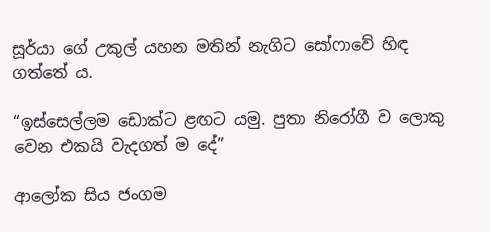සූර්යා ගේ උකුල් යහන මතින් නැගිට සෝෆාවේ හිඳ ගත්තේ ය.

“ඉස්සෙල්ලම ඩොක්ට ළඟට යමු. පුතා නිරෝගී ව ලොකු වෙන එකයි වැදගත් ම දේ”

ආලෝක සිය ජංගම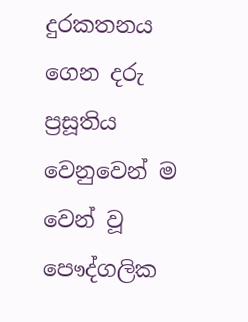දුරකතනය ගෙන දරු ප්‍රසූතිය වෙනුවෙන් ම වෙන් වූ පෞද්ගලික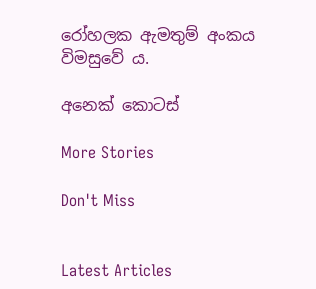රෝහලක ඇමතුම් අංකය විමසුවේ ය.

අනෙක් කොටස්

More Stories

Don't Miss


Latest Articles